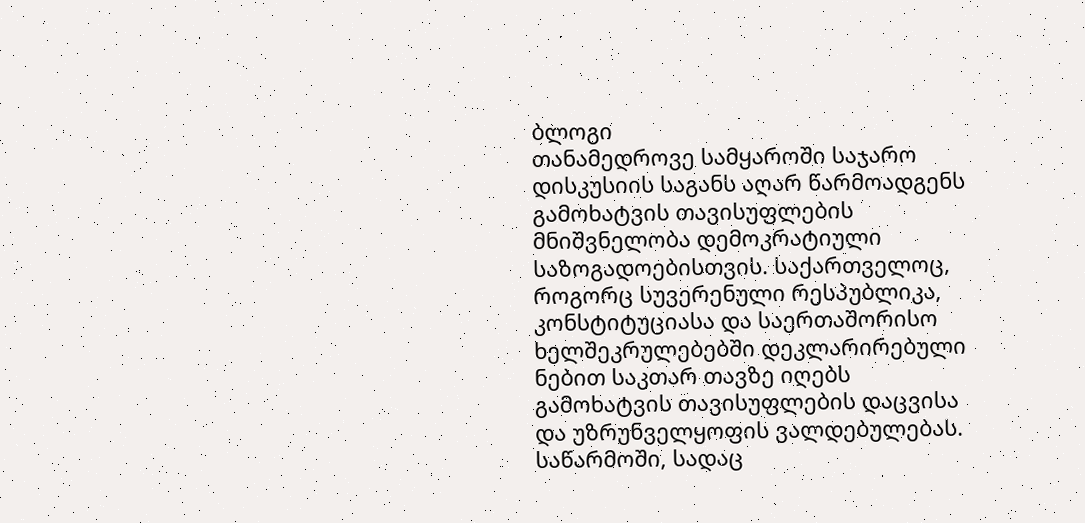ბლოგი
თანამედროვე სამყაროში საჯარო დისკუსიის საგანს აღარ წარმოადგენს გამოხატვის თავისუფლების მნიშვნელობა დემოკრატიული საზოგადოებისთვის. საქართველოც, როგორც სუვერენული რესპუბლიკა, კონსტიტუციასა და საერთაშორისო ხელშეკრულებებში დეკლარირებული ნებით საკთარ თავზე იღებს გამოხატვის თავისუფლების დაცვისა და უზრუნველყოფის ვალდებულებას.
საწარმოში, სადაც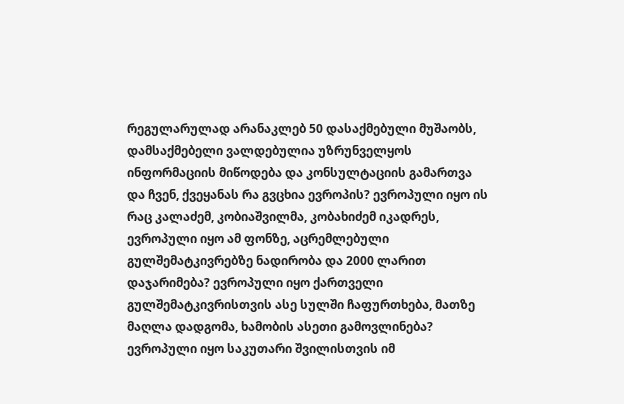რეგულარულად არანაკლებ 50 დასაქმებული მუშაობს, დამსაქმებელი ვალდებულია უზრუნველყოს ინფორმაციის მიწოდება და კონსულტაციის გამართვა
და ჩვენ, ქვეყანას რა გვცხია ევროპის? ევროპული იყო ის რაც კალაძემ, კობიაშვილმა, კობახიძემ იკადრეს, ევროპული იყო ამ ფონზე, აცრემლებული გულშემატკივრებზე ნადირობა და 2000 ლარით დაჯარიმება? ევროპული იყო ქართველი გულშემატკივრისთვის ასე სულში ჩაფურთხება, მათზე მაღლა დადგომა, ხამობის ასეთი გამოვლინება? ევროპული იყო საკუთარი შვილისთვის იმ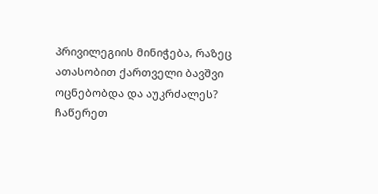პრივილეგიის მინიჭება, რაზეც ათასობით ქართველი ბავშვი ოცნებობდა და აუკრძალეს?
ჩაწერეთ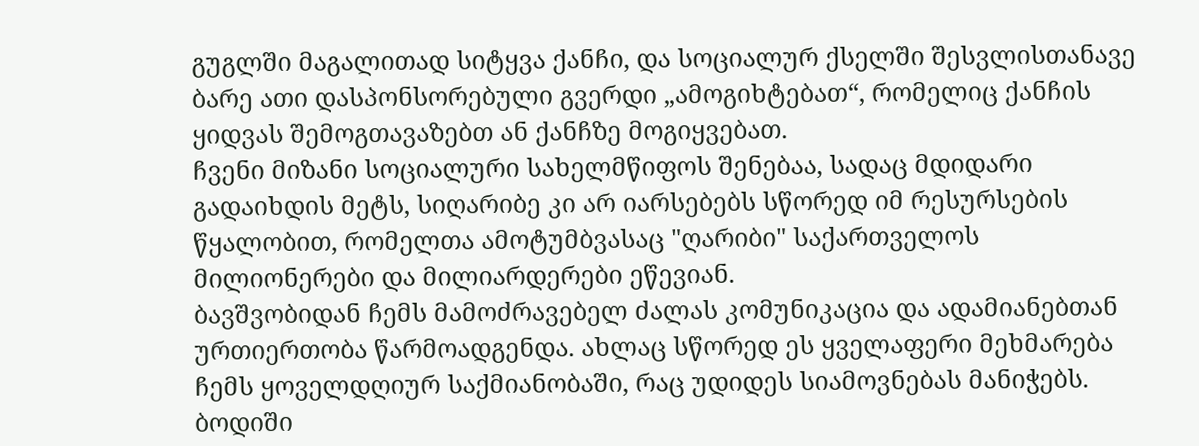გუგლში მაგალითად სიტყვა ქანჩი, და სოციალურ ქსელში შესვლისთანავე ბარე ათი დასპონსორებული გვერდი „ამოგიხტებათ“, რომელიც ქანჩის ყიდვას შემოგთავაზებთ ან ქანჩზე მოგიყვებათ.
ჩვენი მიზანი სოციალური სახელმწიფოს შენებაა, სადაც მდიდარი გადაიხდის მეტს, სიღარიბე კი არ იარსებებს სწორედ იმ რესურსების წყალობით, რომელთა ამოტუმბვასაც "ღარიბი" საქართველოს მილიონერები და მილიარდერები ეწევიან.
ბავშვობიდან ჩემს მამოძრავებელ ძალას კომუნიკაცია და ადამიანებთან ურთიერთობა წარმოადგენდა. ახლაც სწორედ ეს ყველაფერი მეხმარება ჩემს ყოველდღიურ საქმიანობაში, რაც უდიდეს სიამოვნებას მანიჭებს.
ბოდიში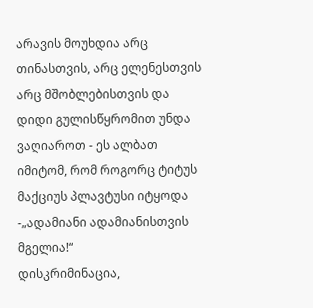არავის მოუხდია არც თინასთვის, არც ელენესთვის არც მშობლებისთვის და დიდი გულისწყრომით უნდა ვაღიაროთ - ეს ალბათ იმიტომ, რომ როგორც ტიტუს მაქციუს პლავტუსი იტყოდა -„ადამიანი ადამიანისთვის მგელია!“
დისკრიმინაცია,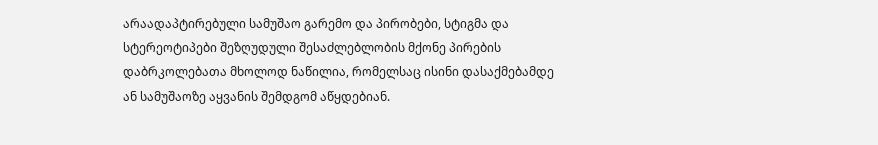არაადაპტირებული სამუშაო გარემო და პირობები, სტიგმა და სტერეოტიპები შეზღუდული შესაძლებლობის მქონე პირების დაბრკოლებათა მხოლოდ ნაწილია, რომელსაც ისინი დასაქმებამდე ან სამუშაოზე აყვანის შემდგომ აწყდებიან.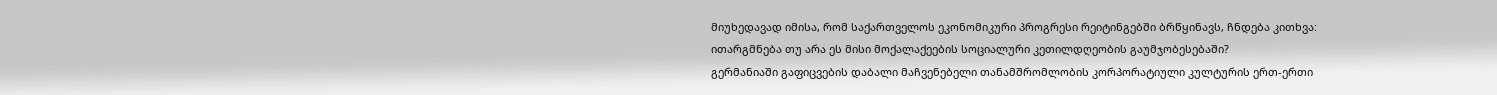მიუხედავად იმისა, რომ საქართველოს ეკონომიკური პროგრესი რეიტინგებში ბრწყინავს, ჩნდება კითხვა: ითარგმნება თუ არა ეს მისი მოქალაქეების სოციალური კეთილდღეობის გაუმჯობესებაში?
გერმანიაში გაფიცვების დაბალი მაჩვენებელი თანამშრომლობის კორპორატიული კულტურის ერთ-ერთი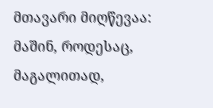მთავარი მიღწევაა: მაშინ, როდესაც, მაგალითად,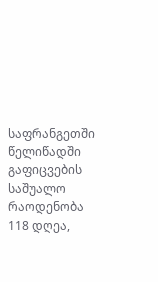საფრანგეთში წელიწადში გაფიცვების საშუალო რაოდენობა 118 დღეა,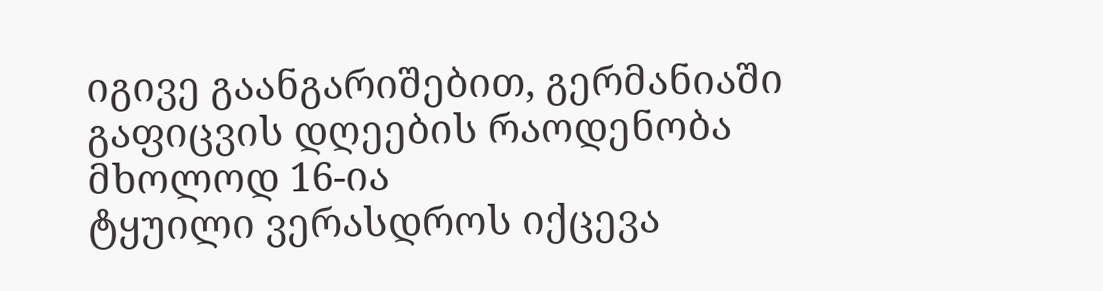იგივე გაანგარიშებით, გერმანიაში გაფიცვის დღეების რაოდენობა მხოლოდ 16-ია
ტყუილი ვერასდროს იქცევა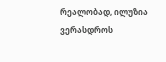რეალობად, ილუზია ვერასდროს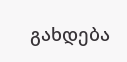გახდება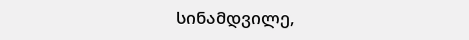სინამდვილე,